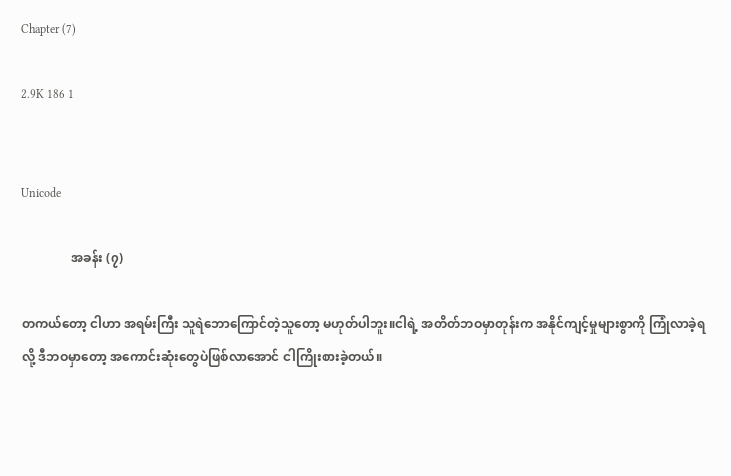Chapter (7)

2.9K 186 1


Unicode

                အခန်း (၇)

တကယ်တော့ ငါဟာ အရမ်းကြီး သူရဲဘောကြောင်တဲ့သူတော့ မဟုတ်ပါဘူး။ငါရဲ့ အတိတ်ဘဝမှာတုန်းက အနိုင်ကျင့်မှုများစွာကို ကြုံလာခဲ့ရလို့ ဒီဘဝမှာတော့ အကောင်းဆုံးတွေပဲဖြစ်လာအောင် ငါကြိုးစားခဲ့တယ်။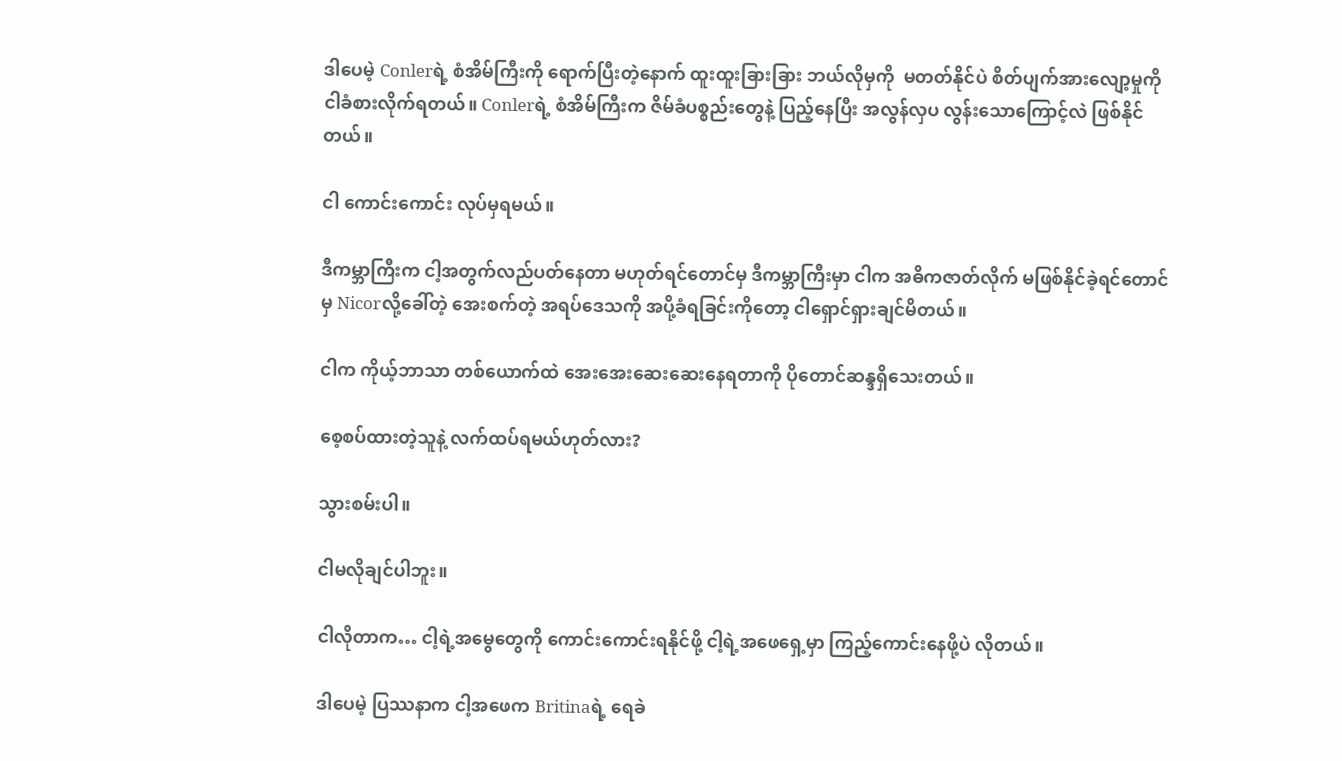ဒါပေမဲ့ Conlerရဲ့ စံအိမ်ကြီးကို ရောက်ပြီးတဲ့နောက် ထူးထူးခြားခြား ဘယ်လိုမှကို  မတတ်နိုင်ပဲ စိတ်ပျက်အားလျော့မှုကို ငါခံစားလိုက်ရတယ်။ Conlerရဲ့ စံအိမ်ကြီးက ဇိမ်ခံပစ္စည်းတွေနဲ့ ပြည့်နေပြီး အလွန်လှပ လွန်းသောကြောင့်လဲ ဖြစ်နိုင်တယ်။

ငါ ကောင်းကောင်း လုပ်မှရမယ်။

ဒီကမ္ဘာကြီးက ငါ့အတွက်လည်ပတ်နေတာ မဟုတ်ရင်တောင်မှ ဒီကမ္ဘာကြီးမှာ ငါက အဓိကဇာတ်လိုက် မဖြစ်နိုင်ခဲ့ရင်တောင်မှ Nicorလို့ခေါ်တဲ့ အေးစက်တဲ့ အရပ်ဒေသကို အပို့ခံရခြင်းကိုတော့ ငါရှောင်ရှားချင်မိတယ်။

ငါက ကိုယ့်ဘာသာ တစ်ယောက်ထဲ အေးအေးဆေးဆေးနေရတာကို ပိုတောင်ဆန္ဒရှိသေးတယ်။

စေ့စပ်ထားတဲ့သူနဲ့ လက်ထပ်ရမယ်ဟုတ်လား?

သွားစမ်းပါ။

ငါမလိုချင်ပါဘူး။

ငါလိုတာက… ငါ့ရဲ့အမွေတွေကို ကောင်းကောင်းရနိုင်ဖို့ ငါ့ရဲ့အဖေရှေ့မှာ ကြည့်ကောင်းနေဖို့ပဲ လိုတယ်။

ဒါပေမဲ့ ပြဿနာက ငါ့အဖေက Britinaရဲ့ ရေခဲ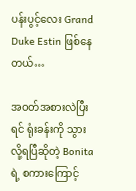ပန်းပွင့်လေး Grand Duke Estin ဖြစ်နေတယ်…

အဝတ်အစားလဲပြီးရင် ရုံးခန်းကို သွားလို့ရပြီဆိုတဲ့ Bonitaရဲ့ စကားကြောင့်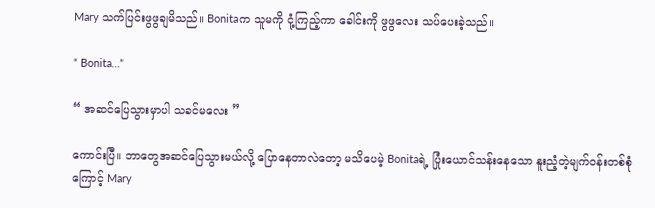Mary သက်ပြင်းဖွဖွချမိသည်။ Bonitaက သူမကို ငုံ့ကြည့်ကာ ခေါင်းကို ဖွဖွလေး သပ်ပေးခဲ့သည်။

“ Bonita…”

“ အဆင်ပြေသွားမှာပါ သခင်မလေး ”

ကောင်းပြီ။ ဘာတွေအဆင်ပြေသွားမယ်လို့ ပြောနေတာလဲတော့ မသိပေမဲ့ Bonitaရဲ့ ပြုံးယောင်သန်းနေသော နူးညံ့တဲ့မျက်ဝန်းတစ်စုံကြောင့် Mary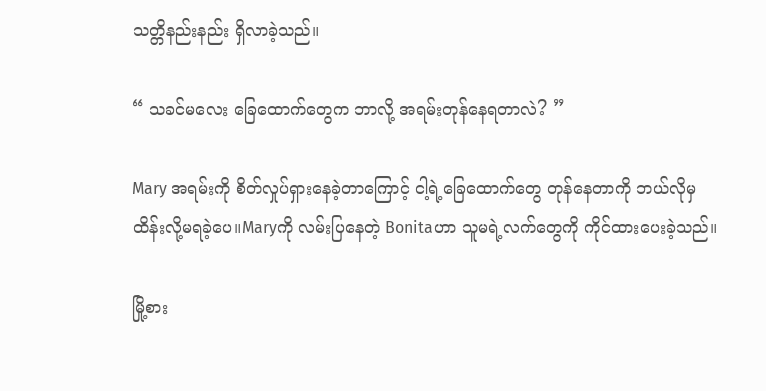သတ္တိနည်းနည်း ရှိလာခဲ့သည်။

“ သခင်မလေး ခြေထောက်တွေက ဘာလို့ အရမ်းတုန်နေရတာလဲ? ”

Mary အရမ်းကို စိတ်လှုပ်ရှားနေခဲ့တာကြောင့် ငါ့ရဲ့ခြေထောက်တွေ တုန်နေတာကို ဘယ်လိုမှ ထိန်းလို့မရခဲ့ပေ။Maryကို လမ်းပြနေတဲ့ Bonitaဟာ သူမရဲ့လက်တွေကို ကိုင်ထားပေးခဲ့သည်။

မြို့စား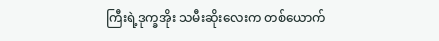ကြီးရဲ့ဒုက္ခအိုး သမီးဆိုးလေးက တစ်ယောက်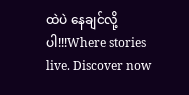ထဲပဲ နေချင်လို့ပါ!!!Where stories live. Discover now